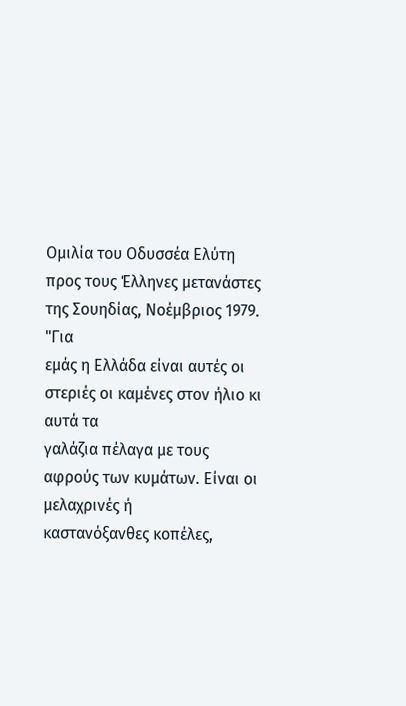Ομιλία του Οδυσσέα Ελύτη προς τους Έλληνες μετανάστες της Σουηδίας, Νοέμβριος 1979.
"Για
εμάς η Ελλάδα είναι αυτές οι στεριές οι καμένες στον ήλιο κι αυτά τα
γαλάζια πέλαγα με τους αφρούς των κυμάτων. Είναι οι μελαχρινές ή
καστανόξανθες κοπέλες,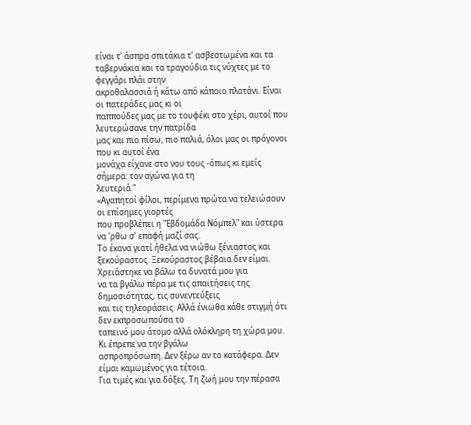είναι τ' άσπρα σπιτάκια τ' ασβεστωμένα και τα
ταβερνάκια και τα τραγούδια τις νύχτες με το φεγγάρι πλάι στην
ακροθαλασσιά ή κάτω από κάποιο πλατάνι. Είναι οι πατεράδες μας κι οι
παππούδες μας με το τουφέκι στο χέρι, αυτοί που λευτερώσανε την πατρίδα
μας και πιο πίσω, πιο παλιά, όλοι μας οι πρόγονοι που κι αυτοί ένα
μονάχα είχανε στο νου τους -όπως κι εμείς σήμερα: τον αγώνα για τη
λευτεριά."
«Αγαπητοί φίλοι, περίμενα πρώτα να τελειώσουν οι επίσημες γιορτές
που προβλέπει η "Εβδομάδα Νόμπελ" και ύστερα να 'ρθω σ' επαφή μαζί σας.
Το έκανα γιατί ήθελα να νιώθω ξένιαστος και ξεκούραστος. Ξεκούραστος βέβαια δεν είμαι. Χρειάστηκε να βάλω τα δυνατά μου για
να τα βγάλω πέρα με τις απαιτήσεις της δημοσιότητας, τις συνεντεύξεις
και τις τηλεοράσεις. Αλλά ένιωθα κάθε στιγμή ότι δεν εκπροσωπούσα το
ταπεινό μου άτομο αλλά ολόκληρη τη χώρα μου. Κι έπρεπε να την βγάλω
ασπροπρόσωπη. Δεν ξέρω αν το κατάφερα. Δεν είμαι καμωμένος για τέτοια.
Για τιμές και για δόξες. Τη ζωή μου την πέρασα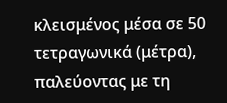κλεισμένος μέσα σε 50 τετραγωνικά (μέτρα),
παλεύοντας με τη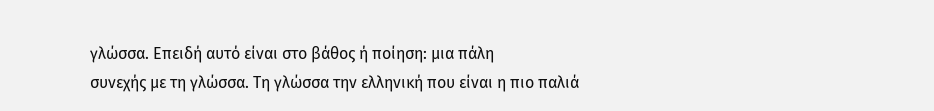γλώσσα. Επειδή αυτό είναι στο βάθος ή ποίηση: μια πάλη
συνεχής με τη γλώσσα. Τη γλώσσα την ελληνική που είναι η πιο παλιά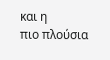και η
πιο πλούσια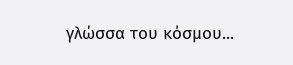γλώσσα του κόσμου...